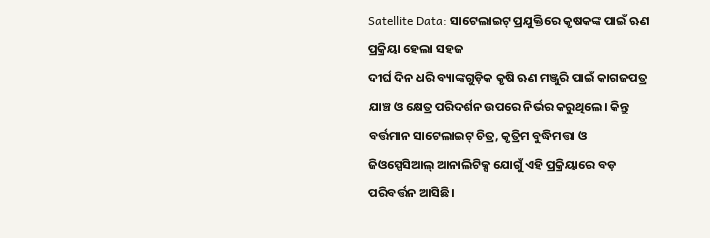Satellite Data: ସାଟେଲାଇଟ୍ ପ୍ରଯୁକ୍ତିରେ କୃଷକଙ୍କ ପାଇଁ ଋଣ ପ୍ରକ୍ରିୟା ହେଲା ସହଜ
ଦୀର୍ଘ ଦିନ ଧରି ବ୍ୟାଙ୍କଗୁଡ଼ିକ କୃଷି ଋଣ ମଞ୍ଜୁରି ପାଇଁ କାଗଜପତ୍ର ଯାଞ୍ଚ ଓ କ୍ଷେତ୍ର ପରିଦର୍ଶନ ଉପରେ ନିର୍ଭର କରୁଥିଲେ। କିନ୍ତୁ ବର୍ତ୍ତମାନ ସାଟେଲାଇଟ୍ ଚିତ୍ର, କୃତ୍ରିମ ବୁଦ୍ଧିମତ୍ତା ଓ ଜିଓସ୍ପେସିଆଲ୍ ଆନାଲିଟିକ୍ସ ଯୋଗୁଁ ଏହି ପ୍ରକ୍ରିୟାରେ ବଡ଼ ପରିବର୍ତ୍ତନ ଆସିଛି।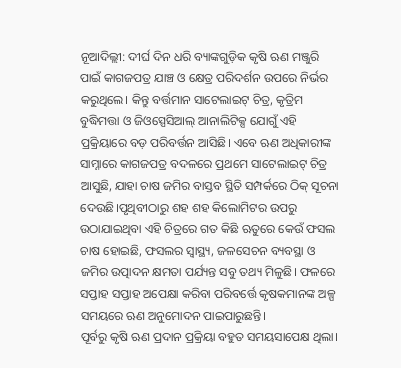ନୂଆଦିଲ୍ଲୀ: ଦୀର୍ଘ ଦିନ ଧରି ବ୍ୟାଙ୍କଗୁଡ଼ିକ କୃଷି ଋଣ ମଞ୍ଜୁରି ପାଇଁ କାଗଜପତ୍ର ଯାଞ୍ଚ ଓ କ୍ଷେତ୍ର ପରିଦର୍ଶନ ଉପରେ ନିର୍ଭର କରୁଥିଲେ। କିନ୍ତୁ ବର୍ତ୍ତମାନ ସାଟେଲାଇଟ୍ ଚିତ୍ର, କୃତ୍ରିମ ବୁଦ୍ଧିମତ୍ତା ଓ ଜିଓସ୍ପେସିଆଲ୍ ଆନାଲିଟିକ୍ସ ଯୋଗୁଁ ଏହି ପ୍ରକ୍ରିୟାରେ ବଡ଼ ପରିବର୍ତ୍ତନ ଆସିଛି। ଏବେ ଋଣ ଅଧିକାରୀଙ୍କ ସାମ୍ନାରେ କାଗଜପତ୍ର ବଦଳରେ ପ୍ରଥମେ ସାଟେଲାଇଟ୍ ଚିତ୍ର ଆସୁଛି, ଯାହା ଚାଷ ଜମିର ବାସ୍ତବ ସ୍ଥିତି ସମ୍ପର୍କରେ ଠିକ୍ ସୂଚନା ଦେଉଛି।ପୃଥିବୀଠାରୁ ଶହ ଶହ କିଲୋମିଟର ଉପରୁ ଉଠାଯାଇଥିବା ଏହି ଚିତ୍ରରେ ଗତ କିଛି ଋତୁରେ କେଉଁ ଫସଲ ଚାଷ ହୋଇଛି, ଫସଲର ସ୍ୱାସ୍ଥ୍ୟ, ଜଳସେଚନ ବ୍ୟବସ୍ଥା ଓ ଜମିର ଉତ୍ପାଦନ କ୍ଷମତା ପର୍ଯ୍ୟନ୍ତ ସବୁ ତଥ୍ୟ ମିଳୁଛି। ଫଳରେ ସପ୍ତାହ ସପ୍ତାହ ଅପେକ୍ଷା କରିବା ପରିବର୍ତ୍ତେ କୃଷକମାନଙ୍କ ଅଳ୍ପ ସମୟରେ ଋଣ ଅନୁମୋଦନ ପାଇପାରୁଛନ୍ତି।
ପୂର୍ବରୁ କୃଷି ଋଣ ପ୍ରଦାନ ପ୍ରକ୍ରିୟା ବହୁତ ସମୟସାପେକ୍ଷ ଥିଲା।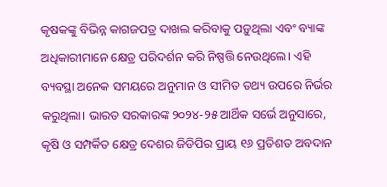କୃଷକଙ୍କୁ ବିଭିନ୍ନ କାଗଜପତ୍ର ଦାଖଲ କରିବାକୁ ପଡ଼ୁଥିଲା ଏବଂ ବ୍ୟାଙ୍କ ଅଧିକାରୀମାନେ କ୍ଷେତ୍ର ପରିଦର୍ଶନ କରି ନିଷ୍ପତ୍ତି ନେଉଥିଲେ। ଏହି ବ୍ୟବସ୍ଥା ଅନେକ ସମୟରେ ଅନୁମାନ ଓ ସୀମିତ ତଥ୍ୟ ଉପରେ ନିର୍ଭର କରୁଥିଲା। ଭାରତ ସରକାରଙ୍କ ୨୦୨୪-୨୫ ଆର୍ଥିକ ସର୍ଭେ ଅନୁସାରେ, କୃଷି ଓ ସମ୍ପର୍କିତ କ୍ଷେତ୍ର ଦେଶର ଜିଡିପିର ପ୍ରାୟ ୧୬ ପ୍ରତିଶତ ଅବଦାନ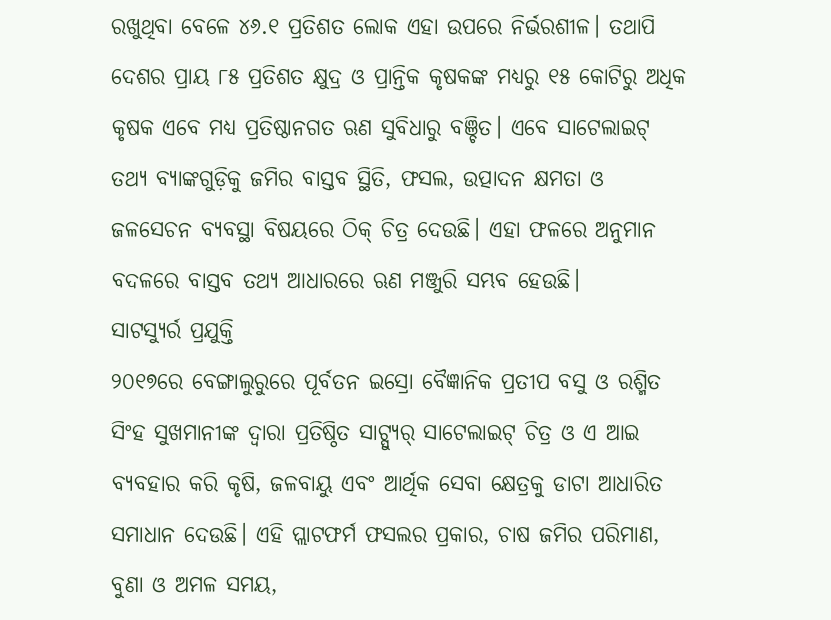ରଖୁଥିବା ବେଳେ ୪୬.୧ ପ୍ରତିଶତ ଲୋକ ଏହା ଉପରେ ନିର୍ଭରଶୀଳ। ତଥାପି ଦେଶର ପ୍ରାୟ ୮୫ ପ୍ରତିଶତ କ୍ଷୁଦ୍ର ଓ ପ୍ରାନ୍ତିକ କୃଷକଙ୍କ ମଧ୍ୟରୁ ୧୫ କୋଟିରୁ ଅଧିକ କୃଷକ ଏବେ ମଧ୍ୟ ପ୍ରତିଷ୍ଠାନଗତ ଋଣ ସୁବିଧାରୁ ବଞ୍ଚିତ। ଏବେ ସାଟେଲାଇଟ୍ ତଥ୍ୟ ବ୍ୟାଙ୍କଗୁଡ଼ିକୁ ଜମିର ବାସ୍ତବ ସ୍ଥିତି, ଫସଲ, ଉତ୍ପାଦନ କ୍ଷମତା ଓ ଜଳସେଚନ ବ୍ୟବସ୍ଥା ବିଷୟରେ ଠିକ୍ ଚିତ୍ର ଦେଉଛି। ଏହା ଫଳରେ ଅନୁମାନ ବଦଳରେ ବାସ୍ତବ ତଥ୍ୟ ଆଧାରରେ ଋଣ ମଞ୍ଜୁରି ସମ୍ଭବ ହେଉଛି।
ସାଟସ୍ୟୁର୍ର ପ୍ରଯୁକ୍ତି
୨୦୧୭ରେ ବେଙ୍ଗାଲୁରୁରେ ପୂର୍ବତନ ଇସ୍ରୋ ବୈଜ୍ଞାନିକ ପ୍ରତୀପ ବସୁ ଓ ରଶ୍ମିତ ସିଂହ ସୁଖମାନୀଙ୍କ ଦ୍ୱାରା ପ୍ରତିଷ୍ଠିତ ସାଟ୍ସ୍ୟୁର୍ ସାଟେଲାଇଟ୍ ଚିତ୍ର ଓ ଏ ଆଇ ବ୍ୟବହାର କରି କୃଷି, ଜଳବାୟୁ ଏବଂ ଆର୍ଥିକ ସେବା କ୍ଷେତ୍ରକୁ ଡାଟା ଆଧାରିତ ସମାଧାନ ଦେଉଛି। ଏହି ପ୍ଲାଟଫର୍ମ ଫସଲର ପ୍ରକାର, ଚାଷ ଜମିର ପରିମାଣ, ବୁଣା ଓ ଅମଳ ସମୟ,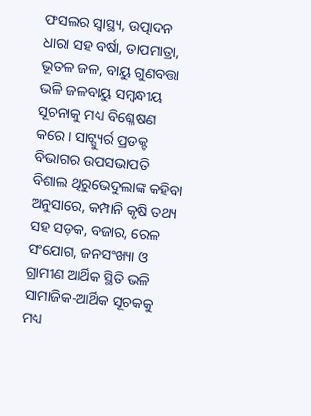ଫସଲର ସ୍ୱାସ୍ଥ୍ୟ, ଉତ୍ପାଦନ ଧାରା ସହ ବର୍ଷା, ତାପମାତ୍ରା, ଭୂତଳ ଜଳ, ବାୟୁ ଗୁଣବତ୍ତା ଭଳି ଜଳବାୟୁ ସମ୍ବନ୍ଧୀୟ ସୂଚନାକୁ ମଧ୍ୟ ବିଶ୍ଳେଷଣ କରେ। ସାଟ୍ସ୍ୟୁର୍ର ପ୍ରଡକ୍ଟ ବିଭାଗର ଉପସଭାପତି ବିଶାଲ ଥିରୁଭେଦୁଲାଙ୍କ କହିବା ଅନୁସାରେ, କମ୍ପାନି କୃଷି ତଥ୍ୟ ସହ ସଡ଼କ, ବଜାର, ରେଳ ସଂଯୋଗ, ଜନସଂଖ୍ୟା ଓ ଗ୍ରାମୀଣ ଆର୍ଥିକ ସ୍ଥିତି ଭଳି ସାମାଜିକ-ଆର୍ଥିକ ସୂଚକକୁ ମଧ୍ୟ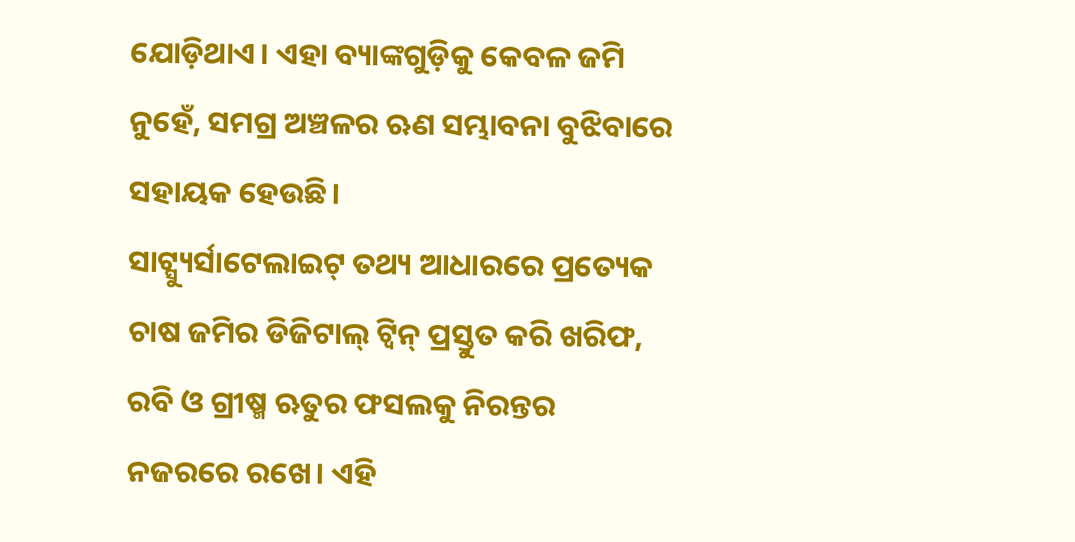ଯୋଡ଼ିଥାଏ। ଏହା ବ୍ୟାଙ୍କଗୁଡ଼ିକୁ କେବଳ ଜମି ନୁହେଁ, ସମଗ୍ର ଅଞ୍ଚଳର ଋଣ ସମ୍ଭାବନା ବୁଝିବାରେ ସହାୟକ ହେଉଛି।
ସାଟ୍ସ୍ୟୁର୍ସାଟେଲାଇଟ୍ ତଥ୍ୟ ଆଧାରରେ ପ୍ରତ୍ୟେକ ଚାଷ ଜମିର ଡିଜିଟାଲ୍ ଟ୍ୱିନ୍ ପ୍ରସ୍ତୁତ କରି ଖରିଫ, ରବି ଓ ଗ୍ରୀଷ୍ମ ଋତୁର ଫସଲକୁ ନିରନ୍ତର ନଜରରେ ରଖେ। ଏହି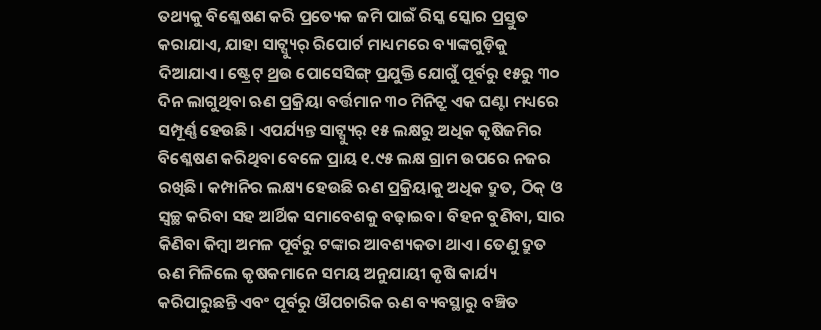ତଥ୍ୟକୁ ବିଶ୍ଳେଷଣ କରି ପ୍ରତ୍ୟେକ ଜମି ପାଇଁ ରିସ୍କ ସ୍କୋର ପ୍ରସ୍ତୁତ କରାଯାଏ, ଯାହା ସାଟ୍ସ୍ୟୁର୍ ରିପୋର୍ଟ ମାଧ୍ୟମରେ ବ୍ୟାଙ୍କଗୁଡ଼ିକୁ ଦିଆଯାଏ। ଷ୍ଟ୍ରେଟ୍ ଥ୍ରଉ ପୋସେସିଙ୍ଗ୍ ପ୍ରଯୁକ୍ତି ଯୋଗୁଁ ପୂର୍ବରୁ ୧୫ରୁ ୩୦ ଦିନ ଲାଗୁଥିବା ଋଣ ପ୍ରକ୍ରିୟା ବର୍ତ୍ତମାନ ୩୦ ମିନିଟ୍ରୁ ଏକ ଘଣ୍ଟା ମଧ୍ୟରେ ସମ୍ପୂର୍ଣ୍ଣ ହେଉଛି। ଏପର୍ଯ୍ୟନ୍ତ ସାଟ୍ସ୍ୟୁର୍ ୧୫ ଲକ୍ଷରୁ ଅଧିକ କୃଷିଜମିର ବିଶ୍ଳେଷଣ କରିଥିବା ବେଳେ ପ୍ରାୟ ୧.୯୫ ଲକ୍ଷ ଗ୍ରାମ ଉପରେ ନଜର ରଖିଛି। କମ୍ପାନିର ଲକ୍ଷ୍ୟ ହେଉଛି ଋଣ ପ୍ରକ୍ରିୟାକୁ ଅଧିକ ଦ୍ରୁତ, ଠିକ୍ ଓ ସ୍ୱଚ୍ଛ କରିବା ସହ ଆର୍ଥିକ ସମାବେଶକୁ ବଢ଼ାଇବ। ବିହନ ବୁଣିବା, ସାର କିଣିବା କିମ୍ବା ଅମଳ ପୂର୍ବରୁ ଟଙ୍କାର ଆବଶ୍ୟକତା ଥାଏ। ତେଣୁ ଦ୍ରୁତ ଋଣ ମିଳିଲେ କୃଷକମାନେ ସମୟ ଅନୁଯାୟୀ କୃଷି କାର୍ଯ୍ୟ କରିପାରୁଛନ୍ତି ଏବଂ ପୂର୍ବରୁ ଔପଚାରିକ ଋଣ ବ୍ୟବସ୍ଥାରୁ ବଞ୍ଚିତ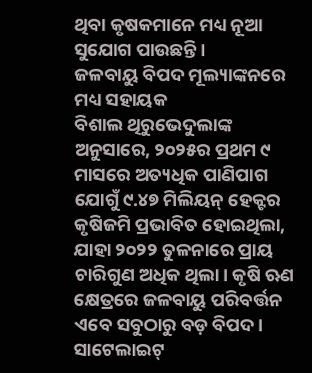ଥିବା କୃଷକମାନେ ମଧ୍ୟ ନୂଆ ସୁଯୋଗ ପାଉଛନ୍ତି।
ଜଳବାୟୁ ବିପଦ ମୂଲ୍ୟାଙ୍କନରେ ମଧ୍ୟ ସହାୟକ
ବିଶାଲ ଥିରୁଭେଦୁଲାଙ୍କ ଅନୁସାରେ, ୨୦୨୫ର ପ୍ରଥମ ୯ ମାସରେ ଅତ୍ୟଧିକ ପାଣିପାଗ ଯୋଗୁଁ ୯.୪୭ ମିଲିୟନ୍ ହେକ୍ଟର କୃଷିଜମି ପ୍ରଭାବିତ ହୋଇଥିଲା, ଯାହା ୨୦୨୨ ତୁଳନାରେ ପ୍ରାୟ ଚାରିଗୁଣ ଅଧିକ ଥିଲା। କୃଷି ଋଣ କ୍ଷେତ୍ରରେ ଜଳବାୟୁ ପରିବର୍ତ୍ତନ ଏବେ ସବୁଠାରୁ ବଡ଼ ବିପଦ।
ସାଟେଲାଇଟ୍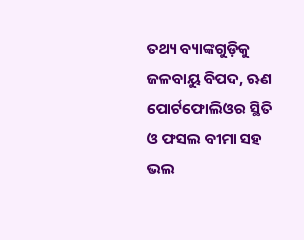ତଥ୍ୟ ବ୍ୟାଙ୍କଗୁଡ଼ିକୁ ଜଳବାୟୁ ବିପଦ, ଋଣ ପୋର୍ଟଫୋଲିଓର ସ୍ଥିତି ଓ ଫସଲ ବୀମା ସହ ଭଲ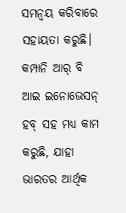ସମନ୍ୱୟ କରିବାରେ ସହାୟତା କରୁଛି। କମ୍ପାନି ଆର୍ ବି ଆଇ ଇନୋଭେସନ୍ ହବ୍ ସହ ମଧ୍ୟ କାମ କରୁଛି, ଯାହା ଭାରତର ଆର୍ଥିକ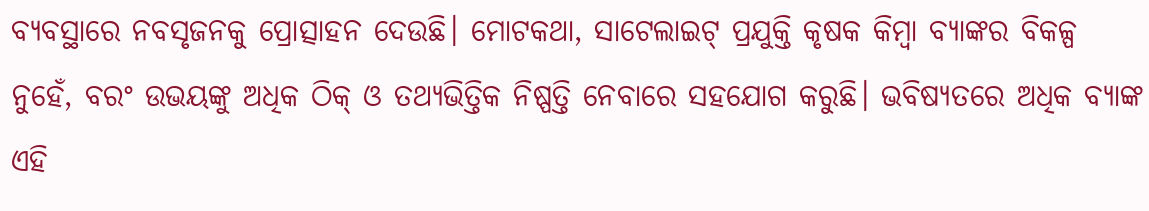ବ୍ୟବସ୍ଥାରେ ନବସୃଜନକୁ ପ୍ରୋତ୍ସାହନ ଦେଉଛି। ମୋଟକଥା, ସାଟେଲାଇଟ୍ ପ୍ରଯୁକ୍ତି କୃଷକ କିମ୍ବା ବ୍ୟାଙ୍କର ବିକଳ୍ପ ନୁହେଁ, ବରଂ ଉଭୟଙ୍କୁ ଅଧିକ ଠିକ୍ ଓ ତଥ୍ୟଭିତ୍ତିକ ନିଷ୍ପତ୍ତି ନେବାରେ ସହଯୋଗ କରୁଛି। ଭବିଷ୍ୟତରେ ଅଧିକ ବ୍ୟାଙ୍କ ଏହି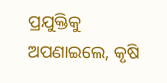ପ୍ରଯୁକ୍ତିକୁ ଅପଣାଇଲେ, କୃଷି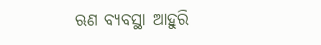ଋଣ ବ୍ୟବସ୍ଥା ଆହୁରି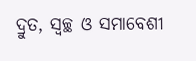ଦ୍ରୁତ, ସ୍ୱଚ୍ଛ ଓ ସମାବେଶୀ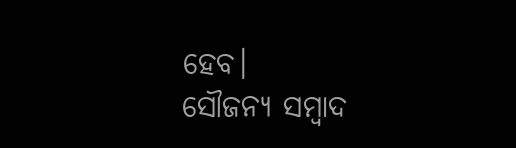ହେବ।
ସୌଜନ୍ୟ ସମ୍ବାଦ